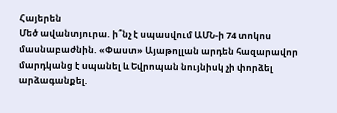Հայերեն
Մեծ ավանտյուրա. ի՞նչ է սպասվում ԱՄՆ-ի 74 տոկոս մասնաբաժնին. «Փաստ» Այաթոլլան արդեն հազարավոր մարդկանց է uպանել և Եվրոպան նույնիսկ չի փորձել արձագանքել.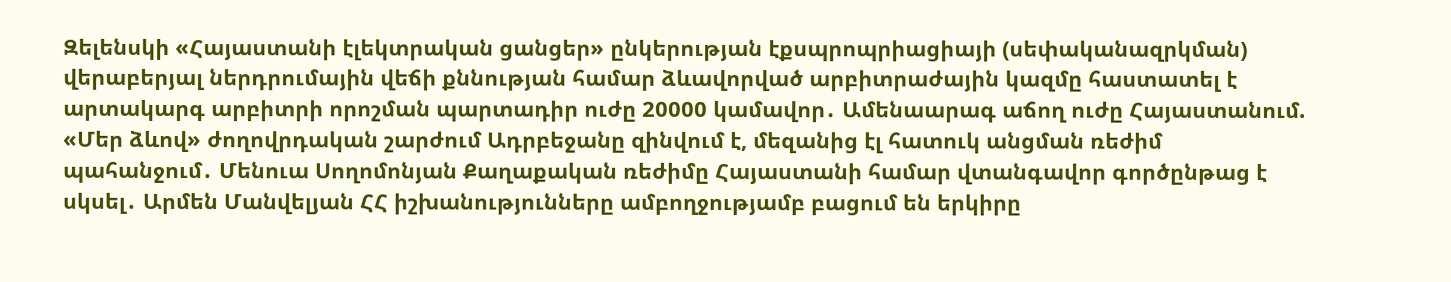Զելենսկի «Հայաստանի էլեկտրական ցանցեր» ընկերության էքսպրոպրիացիայի (սեփականազրկման) վերաբերյալ ներդրումային վեճի քննության համար ձևավորված արբիտրաժային կազմը հաստատել է արտակարգ արբիտրի որոշման պարտադիր ուժը 20000 կամավոր․ Ամենաարագ աճող ուժը Հայաստանում. «Մեր ձևով» ժողովրդական շարժում Ադրբեջանը զինվում է, մեզանից էլ հատուկ անցման ռեժիմ պահանջում․ Մենուա Սողոմոնյան Քաղաքական ռեժիմը Հայաստանի համար վտանգավոր գործընթաց է սկսել․ Արմեն Մանվելյան ՀՀ իշխանությունները ամբողջությամբ բացում են երկիրը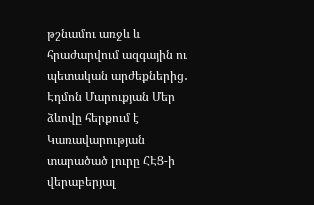թշնամու առջև և հրաժարվում ազգային ու պետական արժեքներից․ Էդմոն Մարուքյան Մեր ձևովը հերքում է Կառավարության տարածած լուրը ՀԷՑ-ի վերաբերյալ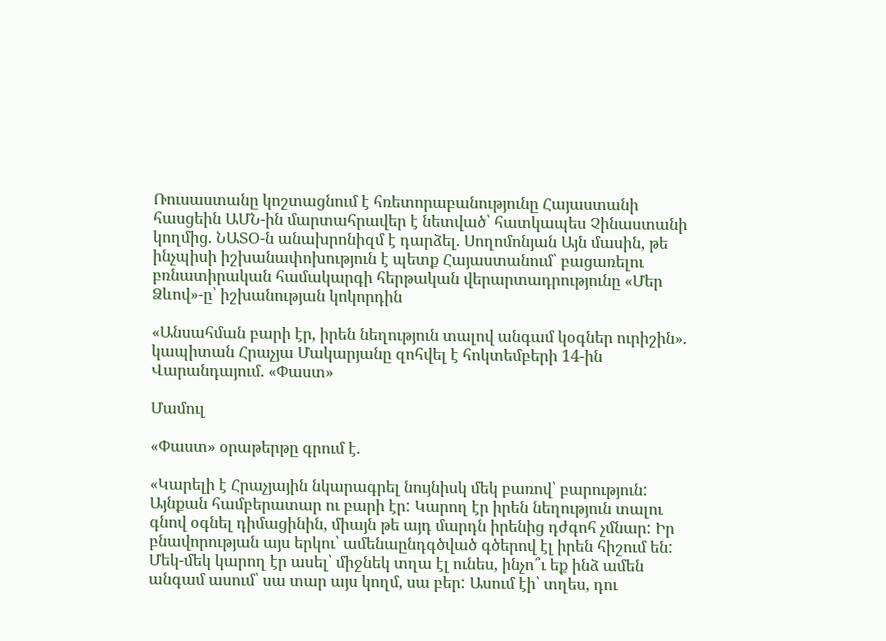Ռուսաստանը կոշտացնում է հռետորաբանությունը Հայաստանի հասցեին ԱՄՆ-ին մարտահրավեր է նետված՝ հատկապես Չինաստանի կողմից. ՆԱՏՕ-ն անախրոնիզմ է դարձել. Սողոմոնյան Այն մասին, թե ինչպիսի իշխանափոխություն է պետք Հայաստանում՝ բացառելու բռնատիրական համակարգի հերթական վերարտադրությունը «Մեր Ձևով»-ը՝ իշխանության կոկորդին

«Անսահման բարի էր, իրեն նեղություն տալով անգամ կօգներ ուրիշին». կապիտան Հրաչյա Մակարյանը զոհվել է հոկտեմբերի 14-ին Վարանդայում. «Փաստ»

Մամուլ

«Փաստ» օրաթերթը գրում է.

«Կարելի է Հրաչյային նկարագրել նույնիսկ մեկ բառով՝ բարություն: Այնքան համբերատար ու բարի էր: Կարող էր իրեն նեղություն տալու գնով օգնել դիմացինին, միայն թե այդ մարդն իրենից դժգոհ չմնար: Իր բնավորության այս երկու՝ ամենաընդգծված գծերով էլ իրեն հիշում են: Մեկ-մեկ կարող էր ասել՝ միջնեկ տղա էլ ունես, ինչո՞ւ եք ինձ ամեն անգամ ասում՝ սա տար այս կողմ, սա բեր: Ասում էի՝ տղես, դու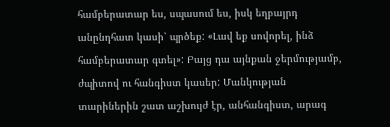համբերատար ես, սպասում ես, իսկ եղբայրդ անընդհատ կասի՝ պրծեք: «Լավ եք սովորել, ինձ համբերատար գտել»: Բայց դա այնքան ջերմությամբ, ժպիտով ու հանգիստ կասեր: Մանկության տարիներին շատ աշխույժ էր, անհանգիստ, արագ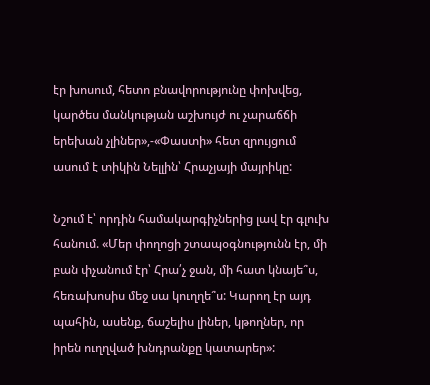էր խոսում, հետո բնավորությունը փոխվեց, կարծես մանկության աշխույժ ու չարաճճի երեխան չլիներ»,-«Փաստի» հետ զրույցում ասում է տիկին Նելլին՝ Հրաչյայի մայրիկը:

Նշում է՝ որդին համակարգիչներից լավ էր գլուխ հանում. «Մեր փողոցի շտապօգնությունն էր, մի բան փչանում էր՝ Հրա՛չ ջան, մի հատ կնայե՞ս, հեռախոսիս մեջ սա կուղղե՞ս: Կարող էր այդ պահին, ասենք, ճաշելիս լիներ, կթողներ, որ իրեն ուղղված խնդրանքը կատարեր»: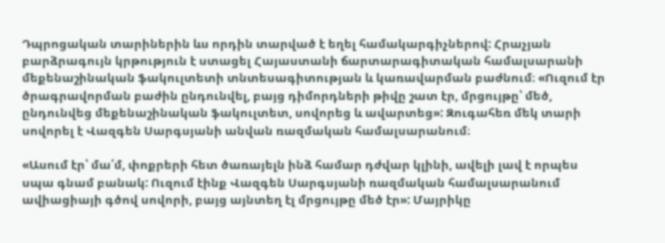Դպրոցական տարիներին ևս որդին տարված է եղել համակարգիչներով: Հրաչյան բարձրագույն կրթություն է ստացել Հայաստանի ճարտարագիտական համալսարանի մեքենաշինական ֆակուլտետի տնտեսագիտության և կառավարման բաժնում։ «Ուզում էր ծրագրավորման բաժին ընդունվել, բայց դիմորդների թիվը շատ էր, մրցույթը՝ մեծ, ընդունվեց մեքենաշինական ֆակուլտետ, սովորեց և ավարտեց»: Զուգահեռ մեկ տարի սովորել է Վազգեն Սարգսյանի անվան ռազմական համալսարանում։

«Ասում էր՝ մա՛մ, փոքրերի հետ ծառայելն ինձ համար դժվար կլինի, ավելի լավ է որպես սպա գնամ բանակ: Ուզում էինք Վազգեն Սարգսյանի ռազմական համալսարանում ավիացիայի գծով սովորի, բայց այնտեղ էլ մրցույթը մեծ էր»: Մայրիկը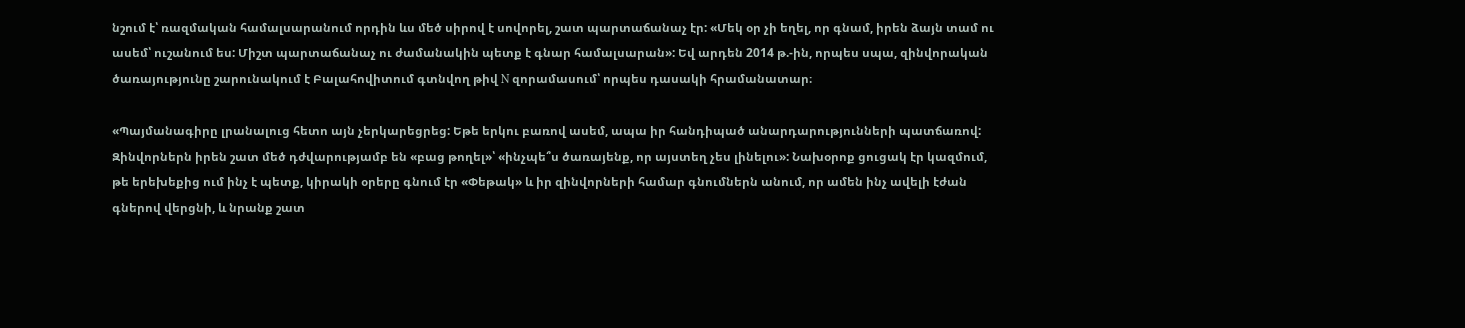նշում է՝ ռազմական համալսարանում որդին ևս մեծ սիրով է սովորել, շատ պարտաճանաչ էր: «Մեկ օր չի եղել, որ գնամ, իրեն ձայն տամ ու ասեմ՝ ուշանում ես: Միշտ պարտաճանաչ ու ժամանակին պետք է գնար համալսարան»: Եվ արդեն 2014 թ.-ին, որպես սպա, զինվորական ծառայությունը շարունակում է Բալահովիտում գտնվող թիվ N զորամասում՝ որպես դասակի հրամանատար։

«Պայմանագիրը լրանալուց հետո այն չերկարեցրեց: Եթե երկու բառով ասեմ, ապա իր հանդիպած անարդարությունների պատճառով: Զինվորներն իրեն շատ մեծ դժվարությամբ են «բաց թողել»՝ «ինչպե՞ս ծառայենք, որ այստեղ չես լինելու»: Նախօրոք ցուցակ էր կազմում, թե երեխեքից ում ինչ է պետք, կիրակի օրերը գնում էր «Փեթակ» և իր զինվորների համար գնումներն անում, որ ամեն ինչ ավելի էժան գներով վերցնի, և նրանք շատ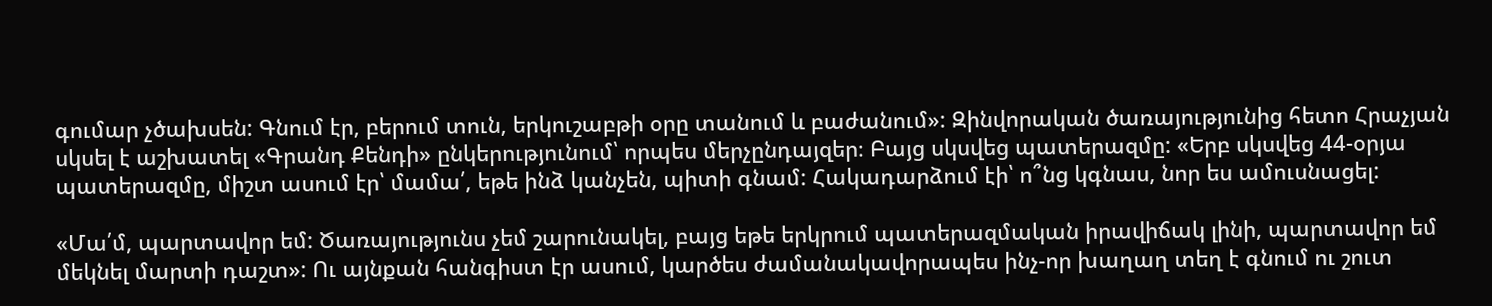գումար չծախսեն: Գնում էր, բերում տուն, երկուշաբթի օրը տանում և բաժանում»: Զինվորական ծառայությունից հետո Հրաչյան սկսել է աշխատել «Գրանդ Քենդի» ընկերությունում՝ որպես մերչընդայզեր։ Բայց սկսվեց պատերազմը: «Երբ սկսվեց 44-օրյա պատերազմը, միշտ ասում էր՝ մամա՛, եթե ինձ կանչեն, պիտի գնամ: Հակադարձում էի՝ ո՞նց կգնաս, նոր ես ամուսնացել:

«Մա՛մ, պարտավոր եմ: Ծառայությունս չեմ շարունակել, բայց եթե երկրում պատերազմական իրավիճակ լինի, պարտավոր եմ մեկնել մարտի դաշտ»: Ու այնքան հանգիստ էր ասում, կարծես ժամանակավորապես ինչ-որ խաղաղ տեղ է գնում ու շուտ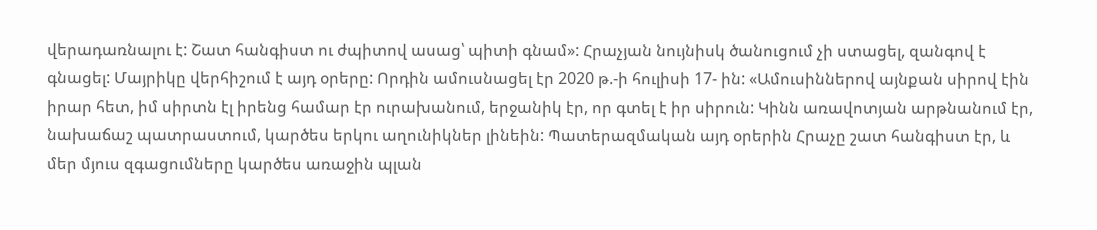վերադառնալու է: Շատ հանգիստ ու ժպիտով ասաց՝ պիտի գնամ»: Հրաչյան նույնիսկ ծանուցում չի ստացել, զանգով է գնացել: Մայրիկը վերհիշում է այդ օրերը: Որդին ամուսնացել էր 2020 թ.-ի հուլիսի 17- ին: «Ամուսիններով այնքան սիրով էին իրար հետ, իմ սիրտն էլ իրենց համար էր ուրախանում, երջանիկ էր, որ գտել է իր սիրուն: Կինն առավոտյան արթնանում էր, նախաճաշ պատրաստում, կարծես երկու աղունիկներ լինեին: Պատերազմական այդ օրերին Հրաչը շատ հանգիստ էր, և մեր մյուս զգացումները կարծես առաջին պլան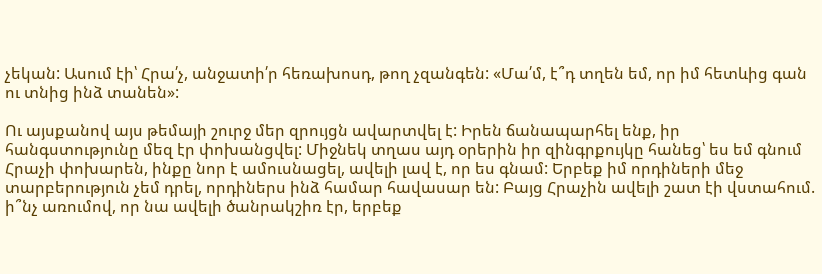չեկան: Ասում էի՝ Հրա՛չ, անջատի՛ր հեռախոսդ, թող չզանգեն: «Մա՛մ, է՞դ տղեն եմ, որ իմ հետևից գան ու տնից ինձ տանեն»:

Ու այսքանով այս թեմայի շուրջ մեր զրույցն ավարտվել է: Իրեն ճանապարհել ենք, իր հանգստությունը մեզ էր փոխանցվել: Միջնեկ տղաս այդ օրերին իր զինգրքույկը հանեց՝ ես եմ գնում Հրաչի փոխարեն, ինքը նոր է ամուսնացել, ավելի լավ է, որ ես գնամ: Երբեք իմ որդիների մեջ տարբերություն չեմ դրել, որդիներս ինձ համար հավասար են: Բայց Հրաչին ավելի շատ էի վստահում. ի՞նչ առումով, որ նա ավելի ծանրակշիռ էր, երբեք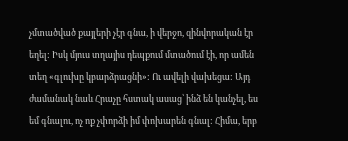չմտածված քայլերի չէր գնա, ի վերջո, զինվորական էր եղել: Իսկ մյուս տղայիս դեպքում մտածում էի, որ ամեն տեղ «գլուխը կբարձրացնի»: Ու ավելի վախեցա: Այդ ժամանակ նաև Հրաչը հստակ ասաց՝ ինձ են կանչել, ես եմ գնալու, ոչ ոք չփորձի իմ փոխարեն գնալ: Հիմա, երբ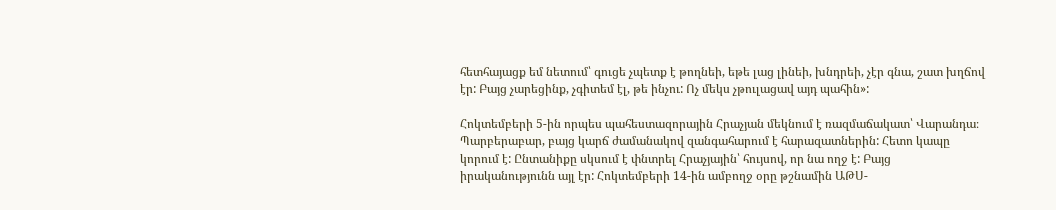հետհայացք եմ նետում՝ գուցե չպետք է թողնեի, եթե լաց լինեի, խնդրեի, չէր գնա, շատ խղճով էր: Բայց չարեցինք, չգիտեմ էլ, թե ինչու: Ոչ մեկս չթուլացավ այդ պահին»:

Հոկտեմբերի 5-ին որպես պահեստազորային Հրաչյան մեկնում է ռազմաճակատ՝ Վարանդա։ Պարբերաբար, բայց կարճ ժամանակով զանգահարում է հարազատներին: Հետո կապը կորում է: Ընտանիքը սկսում է փնտրել Հրաչյային՝ հույսով, որ նա ողջ է: Բայց իրականությունն այլ էր: Հոկտեմբերի 14-ին ամբողջ օրը թշնամին ԱԹՍ-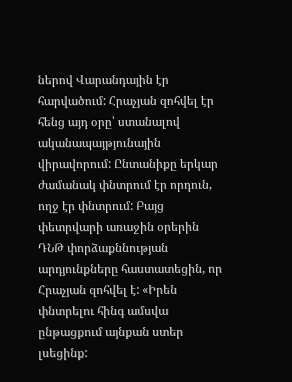ներով Վարանդային էր հարվածում: Հրաչյան զոհվել էր հենց այդ օրը՝ ստանալով ականապայթյունային վիրավորում: Ընտանիքը երկար ժամանակ փնտրում էր որդուն, ողջ էր փնտրում: Բայց փետրվարի առաջին օրերին ԴՆԹ փորձաքննության արդյունքները հաստատեցին, որ Հրաչյան զոհվել է: «Իրեն փնտրելու հինգ ամսվա ընթացքում այնքան ստեր լսեցինք: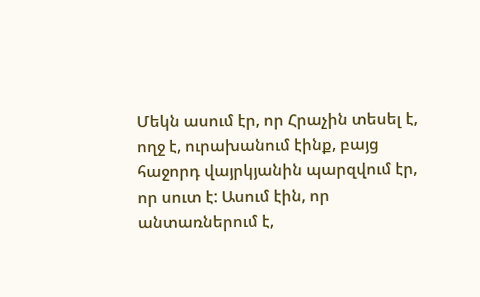Մեկն ասում էր, որ Հրաչին տեսել է, ողջ է, ուրախանում էինք, բայց հաջորդ վայրկյանին պարզվում էր, որ սուտ է: Ասում էին, որ անտառներում է,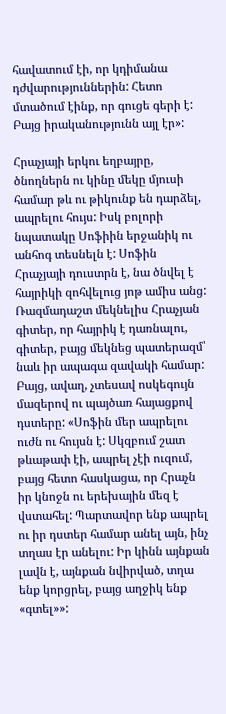հավատում էի, որ կդիմանա դժվարություններին: Հետո մտածում էինք, որ գուցե գերի է: Բայց իրականությունն այլ էր»:

Հրաչյայի երկու եղբայրը, ծնողներն ու կինը մեկը մյուսի համար թև ու թիկունք են դարձել, ապրելու հույս: Իսկ բոլորի նպատակը Սոֆիին երջանիկ ու անհոգ տեսնելն է: Սոֆին Հրաչյայի դուստրն է, նա ծնվել է հայրիկի զոհվելուց յոթ ամիս անց: Ռազմադաշտ մեկնելիս Հրաչյան գիտեր, որ հայրիկ է դառնալու, գիտեր, բայց մեկնեց պատերազմ՝ նաև իր ապագա զավակի համար: Բայց, ավաղ, չտեսավ ոսկեգույն մազերով ու պայծառ հայացքով դստերը: «Սոֆին մեր ապրելու ուժն ու հույսն է: Սկզբում շատ թևաթափ էի, ապրել չէի ուզում, բայց հետո հասկացա, որ Հրաչն իր կնոջն ու երեխային մեզ է վստահել: Պարտավոր ենք ապրել ու իր դստեր համար անել այն, ինչ տղաս էր անելու: Իր կինն այնքան լավն է, այնքան նվիրված, տղա ենք կորցրել, բայց աղջիկ ենք «գտել»»: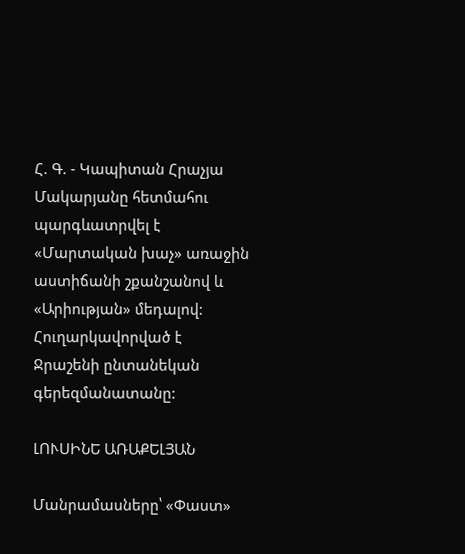Հ. Գ. - Կապիտան Հրաչյա Մակարյանը հետմահու պարգևատրվել է «Մարտական խաչ» առաջին աստիճանի շքանշանով և «Արիության» մեդալով: Հուղարկավորված է Ջրաշենի ընտանեկան գերեզմանատանը:

ԼՈՒՍԻՆԵ ԱՌԱՔԵԼՅԱՆ

Մանրամասները՝ «Փաստ»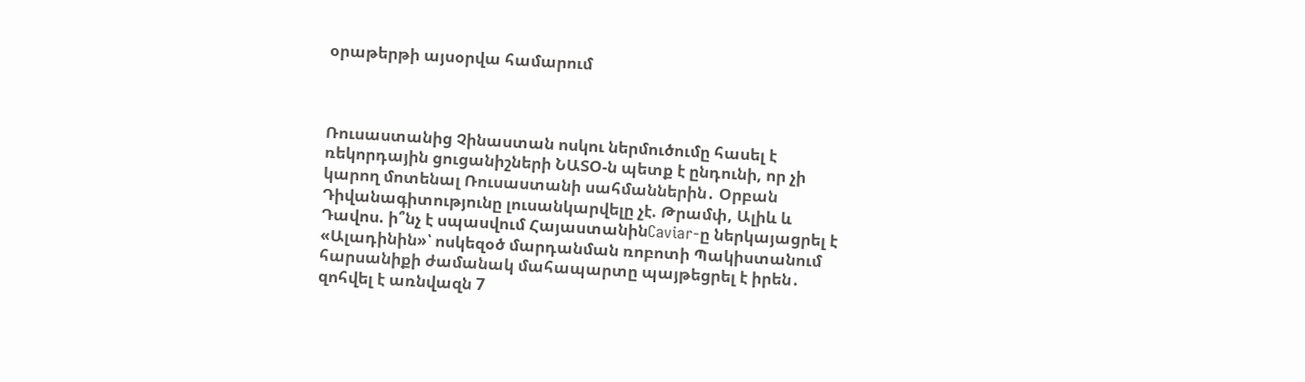օրաթերթի այսօրվա համարում



Ռուսաստանից Չինաստան ոսկու ներմուծումը հասել է ռեկորդային ցուցանիշների ՆԱՏՕ-ն պետք է ընդունի, որ չի կարող մոտենալ Ռուսաստանի սահմաններին․ Օրբան Դիվանագիտությունը լուսանկարվելը չէ. Թրամփ, Ալիև և Դավոս. ի՞նչ է սպասվում ՀայաստանինCaviar-ը ներկայացրել է «Ալադինին»՝ ոսկեզօծ մարդանման ռոբոտի Պակիստանում հարսանիքի ժամանակ մահապարտը պայթեցրել է իրեն․ զոհվել է առնվազն 7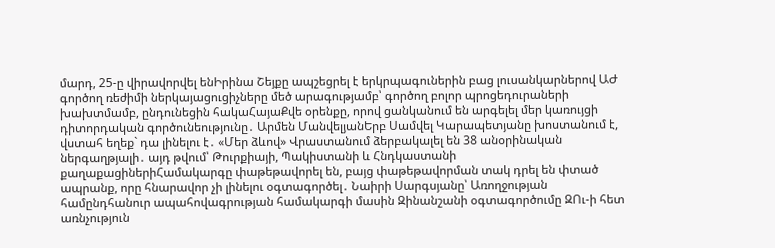մարդ, 25-ը վիրավորվել ենԻրինա Շեյքը ապշեցրել է երկրպագուներին բաց լուսանկարներով ԱԺ գործող ռեժիմի ներկայացուցիչները մեծ արագությամբ՝ գործող բոլոր պրոցեդուրաների խախտմամբ, ընդունեցին հակաՀայաՔվե օրենքը, որով ցանկանում են արգելել մեր կառույցի դիտորդական գործունեությունը․ Արմեն ՄանվելյանԵրբ Սամվել Կարապետյանը խոստանում է, վստահ եղեք` դա լինելու է․ «Մեր ձևով» Վրաստանում ձերբակալել են 38 անօրինական ներգաղթյալի․ այդ թվում՝ Թուրքիայի, Պակիստանի և Հնդկաստանի քաղաքացիներիՀամակարգը փաթեթավորել են, բայց փաթեթավորման տակ դրել են փտած ապրանք, որը հնարավոր չի լինելու օգտագործել․ Նաիրի Սարգսյանը՝ Առողջության համընդհանուր ապահովագրության համակարգի մասին Զինանշանի օգտագործումը ԶՈւ-ի հետ առնչություն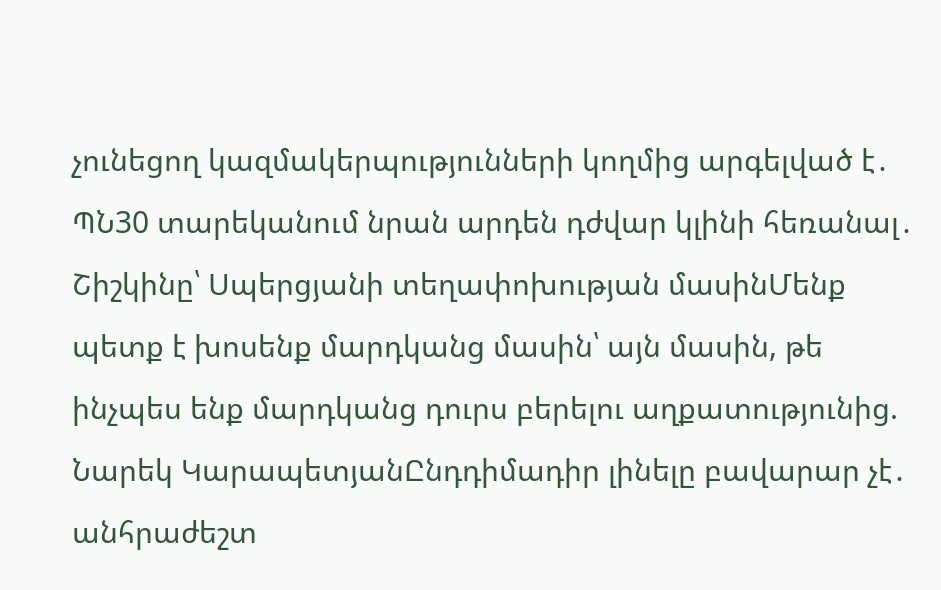չունեցող կազմակերպությունների կողմից արգելված է․ ՊՆ30 տարեկանում նրան արդեն դժվար կլինի հեռանալ․ Շիշկինը՝ Սպերցյանի տեղափոխության մասինՄենք պետք է խոսենք մարդկանց մասին՝ այն մասին, թե ինչպես ենք մարդկանց դուրս բերելու աղքատությունից. Նարեկ ԿարապետյանԸնդդիմադիր լինելը բավարար չէ․ անհրաժեշտ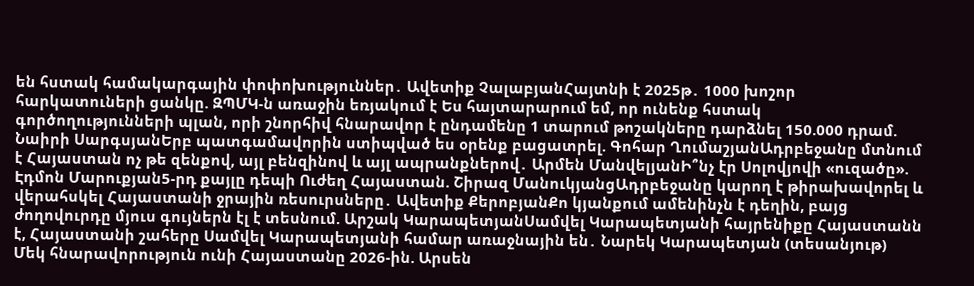են հստակ համակարգային փոփոխություններ․ Ավետիք ՉալաբյանՀայտնի է 2025թ․ 1000 խոշոր հարկատուների ցանկը. ԶՊՄԿ-ն առաջին եռյակում է Ես հայտարարում եմ, որ ունենք հստակ գործողությունների պլան, որի շնորհիվ հնարավոր է ընդամենը 1 տարում թոշակները դարձնել 150.000 դրամ. Նաիրի ՍարգսյանԵրբ պատգամավորին ստիպված ես օրենք բացատրել. Գոհար ՂումաշյանԱդրբեջանը մտնում է Հայաստան ոչ թե զենքով, այլ բենզինով և այլ ապրանքներով․ Արմեն ՄանվելյանԻ՞նչ էր Սոլովյովի «ուզածը». Էդմոն Մարուքյան5-րդ քայլը դեպի Ուժեղ Հայաստան. Շիրազ ՄանուկյանցԱդրբեջանը կարող է թիրախավորել և վերահսկել Հայաստանի ջրային ռեսուրսները․ Ավետիք ՔերոբյանՔո կյանքում ամենինչն է դեղին, բայց ժողովուրդը մյուս գույներն էլ է տեսնում. Արշակ ԿարապետյանՍամվել Կարապետյանի հայրենիքը Հայաստանն է, Հայաստանի շահերը Սամվել Կարապետյանի համար առաջնային են․ Նարեկ Կարապետյան (տեսանյութ) Մեկ հնարավորություն ունի Հայաստանը 2026-ին. Արսեն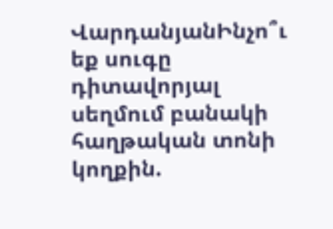ՎարդանյանԻնչո՞ւ եք սուգը դիտավորյալ սեղմում բանակի հաղթական տոնի կողքին.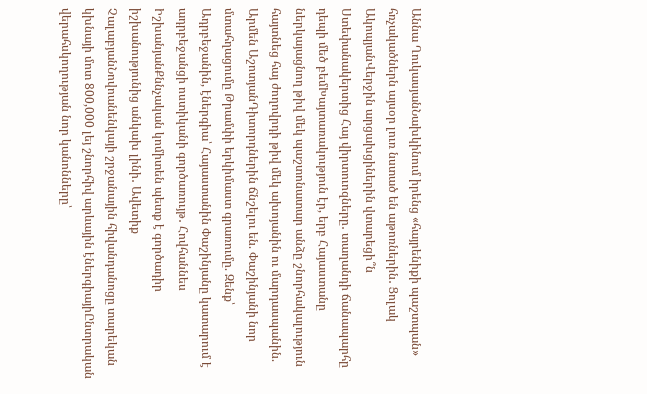Աննա ՂուկասյանՆախկինում իրենց «հայրենիքի պաշտպան» հռչակածներն այսօր լուռ նստած են աթոռներին․ Ցոլակ ԱկոպյանՎերջին արցախցիներին վտարեցի՞ն Ստեփանակերտից Հայ վիրտուոզները․ տաղանդի ճանապարհը դեպի մեծ բեմԽայտառակություն էր, երբ Հայաստանը ներկայացնող թիվ մեկ պաշտոնատար անձը շնորհակալություն հայտնեց հայ ժողովրդի թիվ մեկ ախոյանին ու մարդասպանին. Արմեն ԱշոտյանԴիտորդներին ճնշելու են. Փաշինյանի նոր մտահղացումը Թրամփի երկիմաստ գրառումը. Զենք՝ Ադրբեջանին, էներգիա՝ Հայաստանին Փաշինյանը կատարում է ադրբեջանցի ոստիկանի գործառույթ․ Հովհաննես ԻշխանյանՔննչական կոմիտեն պետք է գործադիր իշխանությունից անկախ լինի․ Ավետիք ՉալաբյանՆովոանենկայի շրջանային հիվանդանոցը տարեկան կխնայի մոտ 800,000 լեյ շնորհիվ արևային էներգիայիԸնտրական վերահսկողության նոր կանոնները՝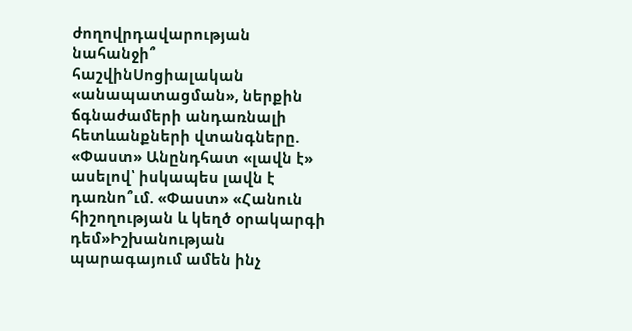ժողովրդավարության նահանջի՞ հաշվինՍոցիալական «անապատացման», ներքին ճգնաժամերի անդառնալի հետևանքների վտանգները. «Փաստ» Անընդհատ «լավն է» ասելով՝ իսկապես լավն է դառնո՞ւմ. «Փաստ» «Հանուն հիշողության և կեղծ օրակարգի դեմ»Իշխանության պարագայում ամեն ինչ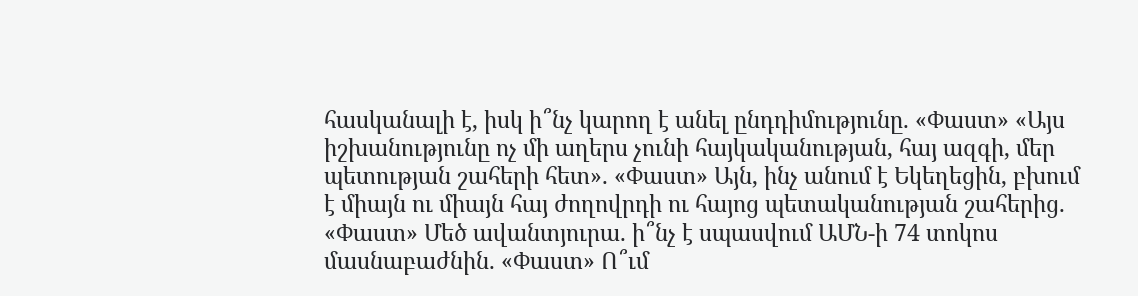հասկանալի է, իսկ ի՞նչ կարող է անել ընդդիմությունը. «Փաստ» «Այս իշխանությունը ոչ մի աղերս չունի հայկականության, հայ ազգի, մեր պետության շահերի հետ». «Փաստ» Այն, ինչ անում է Եկեղեցին, բխում է միայն ու միայն հայ ժողովրդի ու հայոց պետականության շահերից. «Փաստ» Մեծ ավանտյուրա. ի՞նչ է սպասվում ԱՄՆ-ի 74 տոկոս մասնաբաժնին. «Փաստ» Ո՞ւմ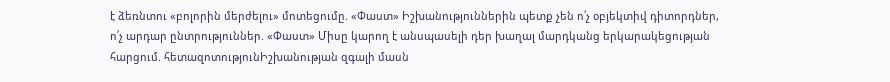է ձեռնտու «բոլորին մերժելու» մոտեցումը. «Փաստ» Իշխանություններին պետք չեն ո՛չ օբյեկտիվ դիտորդներ, ո՛չ արդար ընտրություններ. «Փաստ» Միսը կարող է անսպասելի դեր խաղալ մարդկանց երկարակեցության հարցում. հետազոտությունԻշխանության զգալի մասն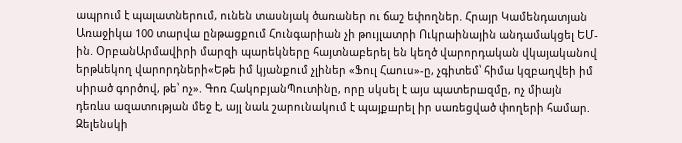ապրում է պալատներում, ունեն տասնյակ ծառաներ ու ճաշ եփողներ. Հրայր Կամենդատյան Առաջիկա 100 տարվա ընթացքում Հունգարիան չի թույլատրի Ուկրաինային անդամակցել ԵՄ-ին. ՕրբանԱրմավիրի մարզի պարեկները հայտնաբերել են կեղծ վարորդական վկայականով երթևեկող վարորդների«Եթե իմ կյանքում չլիներ «Ֆուլ Հաուս»-ը, չգիտեմ՝ հիմա կզբաղվեի իմ սիրած գործով, թե՝ ոչ». Գոռ ՀակոբյանՊուտինը, որը սկսել է այս պատերшզմը, ոչ միայն դեռևս ազատության մեջ է, այլ նաև շարունակում է պայքшրել իր սառեցված փողերի համար. Զելենսկի